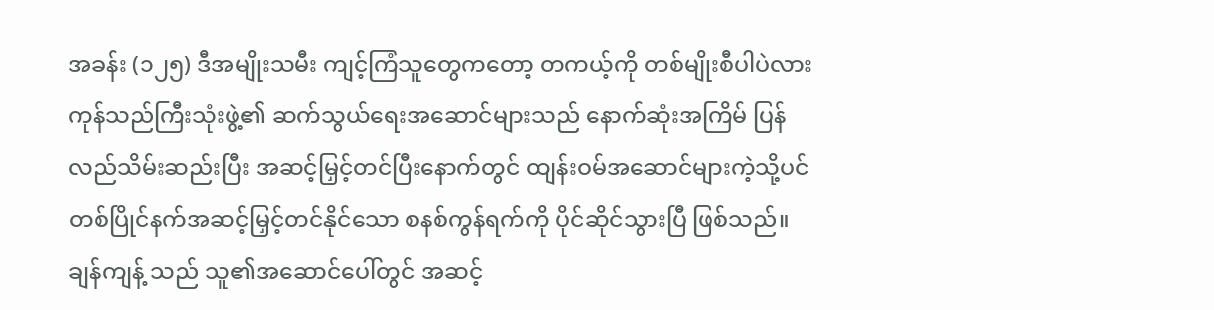အခန်း (၁၂၅) ဒီအမျိုးသမီး ကျင့်ကြံသူတွေကတော့ တကယ့်ကို တစ်မျိုးစီပါပဲလား
ကုန်သည်ကြီးသုံးဖွဲ့၏ ဆက်သွယ်ရေးအဆောင်များသည် နောက်ဆုံးအကြိမ် ပြန်လည်သိမ်းဆည်းပြီး အဆင့်မြှင့်တင်ပြီးနောက်တွင် ထျန်းဝမ်အဆောင်များကဲ့သို့ပင် တစ်ပြိုင်နက်အဆင့်မြှင့်တင်နိုင်သော စနစ်ကွန်ရက်ကို ပိုင်ဆိုင်သွားပြီ ဖြစ်သည်။
ချန်ကျန့် သည် သူ၏အဆောင်ပေါ်တွင် အဆင့်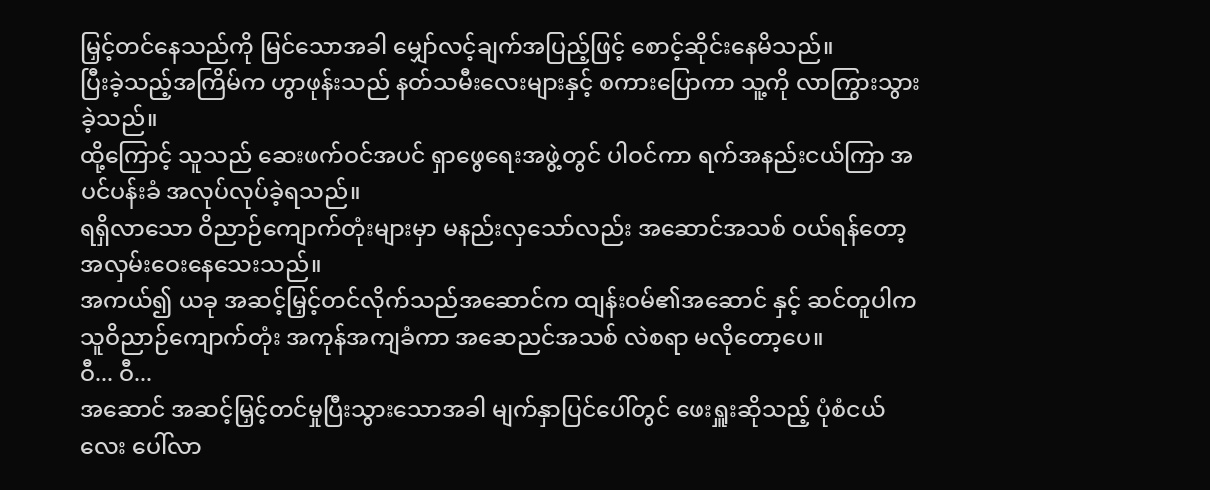မြှင့်တင်နေသည်ကို မြင်သောအခါ မျှော်လင့်ချက်အပြည့်ဖြင့် စောင့်ဆိုင်းနေမိသည်။
ပြီးခဲ့သည့်အကြိမ်က ဟွာဖုန်းသည် နတ်သမီးလေးများနှင့် စကားပြောကာ သူ့ကို လာကြွားသွားခဲ့သည်။
ထို့ကြောင့် သူသည် ဆေးဖက်ဝင်အပင် ရှာဖွေရေးအဖွဲ့တွင် ပါဝင်ကာ ရက်အနည်းငယ်ကြာ အပင်ပန်းခံ အလုပ်လုပ်ခဲ့ရသည်။
ရရှိလာသော ဝိညာဉ်ကျောက်တုံးများမှာ မနည်းလှသော်လည်း အဆောင်အသစ် ဝယ်ရန်တော့ အလှမ်းဝေးနေသေးသည်။
အကယ်၍ ယခု အဆင့်မြှင့်တင်လိုက်သည်အဆောင်က ထျန်းဝမ်၏အဆောင် နှင့် ဆင်တူပါက သူဝိညာဉ်ကျောက်တုံး အကုန်အကျခံကာ အဆေညင်အသစ် လဲစရာ မလိုတော့ပေ။
ဝီ... ဝီ...
အဆောင် အဆင့်မြှင့်တင်မှုပြီးသွားသောအခါ မျက်နှာပြင်ပေါ်တွင် ဖေးရှူးဆိုသည့် ပုံစံငယ်လေး ပေါ်လာ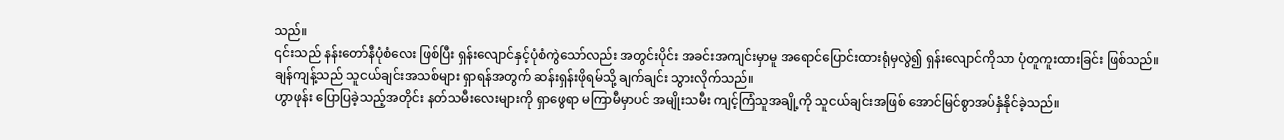သည်။
၎င်းသည် နန်းတော်နီပုံစံလေး ဖြစ်ပြီး ရှန်းလျောင်နှင့်ပုံစံကွဲသော်လည်း အတွင်းပိုင်း အခင်းအကျင်းမှာမူ အရောင်ပြောင်းထားရုံမှလွဲ၍ ရှန်းလျောင်ကိုသာ ပုံတူကူးထားခြင်း ဖြစ်သည်။
ချန်ကျန့်သည် သူငယ်ချင်းအသစ်များ ရှာရန်အတွက် ဆန်းရှန်းဖိုရမ်သို့ ချက်ချင်း သွားလိုက်သည်။
ဟွာဖုန်း ပြောပြခဲ့သည့်အတိုင်း နတ်သမီးလေးများကို ရှာဖွေရာ မကြာမီမှာပင် အမျိုးသမီး ကျင့်ကြံသူအချို့ကို သူငယ်ချင်းအဖြစ် အောင်မြင်စွာအပ်နှံနိုင်ခဲ့သည်။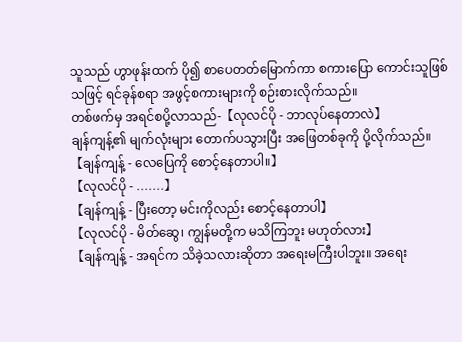သူသည် ဟွာဖုန်းထက် ပို၍ စာပေတတ်မြောက်ကာ စကားပြော ကောင်းသူဖြစ်သဖြင့် ရင်ခုန်စရာ အဖွင့်စကားများကို စဉ်းစားလိုက်သည်။
တစ်ဖက်မှ အရင်စပို့လာသည်-【လုလင်ပို - ဘာလုပ်နေတာလဲ】
ချန်ကျန့်၏ မျက်လုံးများ တောက်ပသွားပြီး အဖြေတစ်ခုကို ပို့လိုက်သည်။
【ချန်ကျန့် - လေပြေကို စောင့်နေတာပါ။】
【လုလင်ပို - .......】
【ချန်ကျန့် - ပြီးတော့ မင်းကိုလည်း စောင့်နေတာပါ】
【လုလင်ပို - မိတ်ဆွေ၊ ကျွန်မတို့က မသိကြဘူး မဟုတ်လား】
【ချန်ကျန့် - အရင်က သိခဲ့သလားဆိုတာ အရေးမကြီးပါဘူး။ အရေး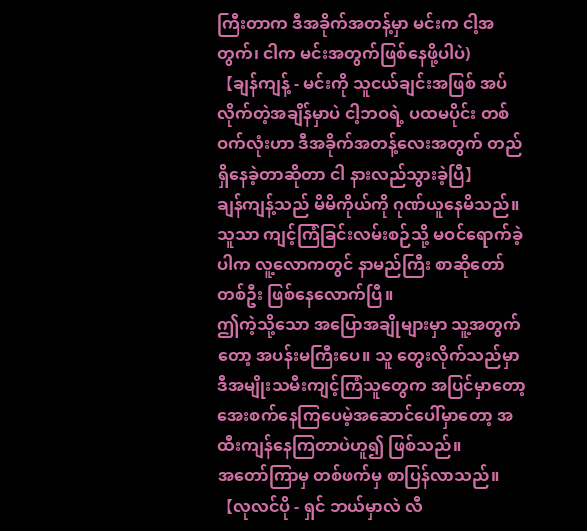ကြီးတာက ဒီအခိုက်အတန့်မှာ မင်းက ငါ့အတွက်၊ ငါက မင်းအတွက်ဖြစ်နေဖို့ပါပဲ)
【ချန်ကျန့် - မင်းကို သူငယ်ချင်းအဖြစ် အပ်လိုက်တဲ့အချိန်မှာပဲ ငါ့ဘဝရဲ့ ပထမပိုင်း တစ်ဝက်လုံးဟာ ဒီအခိုက်အတန့်လေးအတွက် တည်ရှိနေခဲ့တာဆိုတာ ငါ နားလည်သွားခဲ့ပြီ】
ချန်ကျန့်သည် မိမိကိုယ်ကို ဂုဏ်ယူနေမိသည်။ သူသာ ကျင့်ကြံခြင်းလမ်းစဉ်သို့ မဝင်ရောက်ခဲ့ပါက လူ့လောကတွင် နာမည်ကြီး စာဆိုတော်တစ်ဦး ဖြစ်နေလောက်ပြီ။
ဤကဲ့သို့သော အပြောအချိုများမှာ သူ့အတွက်တော့ အပန်းမကြီးပေ။ သူ တွေးလိုက်သည်မှာ ဒီအမျိုးသမီးကျင့်ကြံသူတွေက အပြင်မှာတော့ အေးစက်နေကြပေမဲ့အဆောင်ပေါ်မှာတော့ အထီးကျန်နေကြတာပဲဟူ၍ ဖြစ်သည်။
အတော်ကြာမှ တစ်ဖက်မှ စာပြန်လာသည်။
【လုလင်ပို - ရှင် ဘယ်မှာလဲ လီ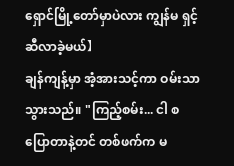ရှောင်မြို့တော်မှာပဲလား ကျွန်မ ရှင့်ဆီလာခဲ့မယ်】
ချန်ကျန့်မှာ အံ့အားသင့်ကာ ဝမ်းသာသွားသည်။ "ကြည့်စမ်း... ငါ စပြောတာနဲ့တင် တစ်ဖက်က မ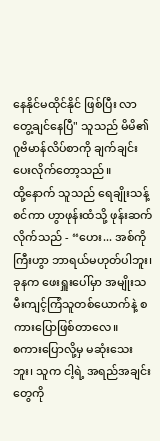နေနိုင်မထိုင်နိုင် ဖြစ်ပြီး လာတွေ့ချင်နေပြီ" သူသည် မိမိ၏ ဂူဗိမာန်လိပ်စာကို ချက်ချင်း ပေးလိုက်တော့သည်။
ထို့နောက် သူသည် ရေချိုးသန့်စင်ကာ ဟွာဖုန်းထံသို့ ဖုန်းဆက်လိုက်သည် - “ဟေး... အစ်ကိုကြီးဟွာ ဘာရယ်မဟုတ်ပါဘူး၊ ခုနက ဖေးရှူးပေါ်မှာ အမျိုးသမီးကျင့်ကြံသူတစ်ယောက်နဲ့ စကားပြောဖြစ်တာလေ။
စကားပြောလို့မှ မဆုံးသေးဘူး၊ သူက ငါ့ရဲ့ အရည်အချင်းတွေကို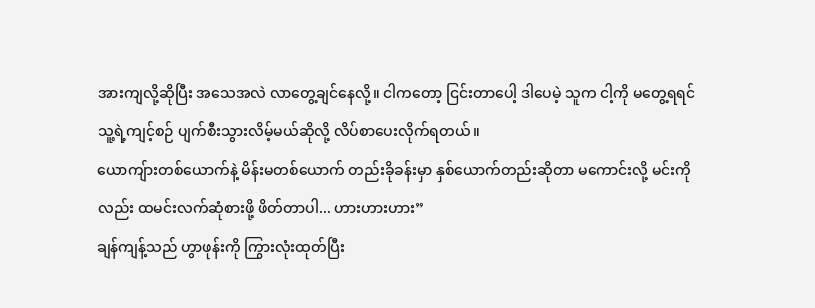အားကျလို့ဆိုပြီး အသေအလဲ လာတွေ့ချင်နေလို့။ ငါကတော့ ငြင်းတာပေါ့ ဒါပေမဲ့ သူက ငါ့ကို မတွေ့ရရင် သူ့ရဲ့ကျင့်စဉ် ပျက်စီးသွားလိမ့်မယ်ဆိုလို့ လိပ်စာပေးလိုက်ရတယ်။
ယောကျ်ားတစ်ယောက်နဲ့ မိန်းမတစ်ယောက် တည်းခိုခန်းမှာ နှစ်ယောက်တည်းဆိုတာ မကောင်းလို့ မင်းကိုလည်း ထမင်းလက်ဆုံစားဖို့ ဖိတ်တာပါ... ဟားဟားဟား”
ချန်ကျန့်သည် ဟွာဖုန်းကို ကြွားလုံးထုတ်ပြီး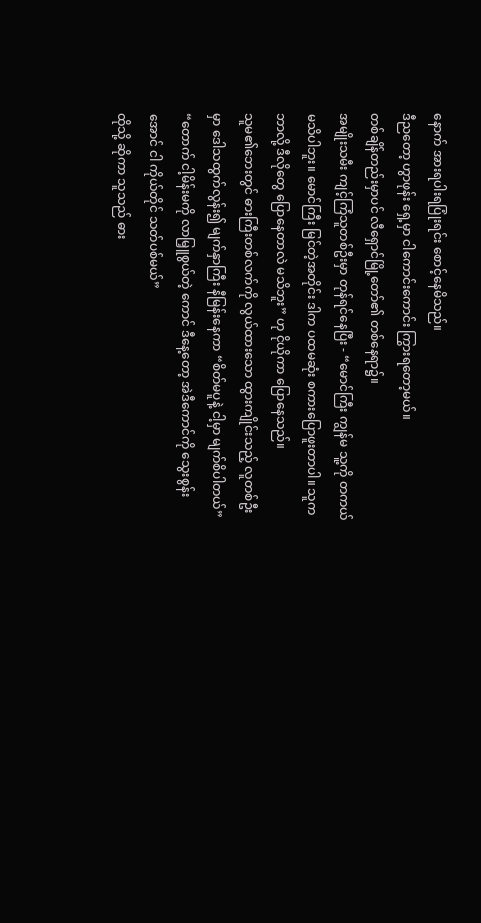နောက် အားရပါးရပြုံးရင်း စောင့်နေမိသည်။
ဒီညတော့ ဟွာဖုန်း ရှေ့မှာ ငါကောင်းကောင်း ကြွားရတော့မယ်။
တစ်ချိန်တည်းမှာပင် လီရှောင်မြို့တော်၏ တစ်နေရာ၌။
အမျိုးသမီး ကျင့်ကြံသူတစ်ဦးမှာ တုန်ရင်နေပြီး - “မောင်ကြီး ကျွန်မ သူ့ကို တကယ်မသိပါဘူး။ မောင်ကြီး မြင်တဲ့အတိုင်း ဒါက ပထမဆုံး စကားပြောဖူးတာပါ။ သူက ဘာလို့ ဒီလိုတွေ ပြောနေတာလဲ မသိဘူး” ဟု ငိုယိုကာ ပြောနေသည်။
သူမ၏ဘေးတွင် ဓားကြီးတစ်လက်ကို လွယ်ထားသော ထွားကျိုင်းသည့် လူတစ်ဦးမှာ ဒေါသထွက်လွန်း၍ မျက်နှာကြီး နီမြန်းနေကာ “စိတ်မပူနဲ့ ငါ့မှာ မျက်စိပါတယ်”
“တောက် ငါ့မိန်းမကို လာမြှူစွယ်တဲ့ ကောင် ဒီနေ့တော့ အဲဒီကောင်ကို သွေးစွန်းအောင် ငါ ကိုယ်တိုင် သတ်ပစ်မယ်”
ထိုသို့ ဆိုကာ သူသည် ဓား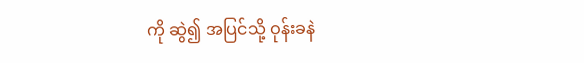ကို ဆွဲ၍ အပြင်သို့ ဝုန်းခနဲ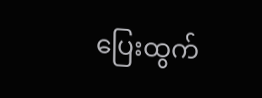ပြေးထွက်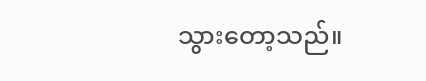သွားတော့သည်။